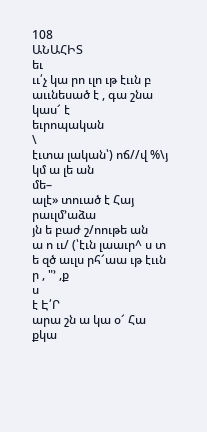108
ԱՆԱՀԻՏ
եւ
ււ՛չ կա րո ւլո ւթ էււն բ աււնեսած է , գա շնա կաս՜ է
եւրոպական
\
էւտա լական՝) ոճ//վ %\յ կմ ա լե ան
մե–
ալէ» տուած է Հայ րաւլմ՚աձա
յն ե բաժ շ/ոութե ան
ա ո ււ/ (՝էւն լաաւր^ ս տ ե զծ աւլս րհ՜աա ւթ էււն ր , "՚ ,ք
ս
է Է՛Ր
արա շն ա կա օ՜ Հա քկա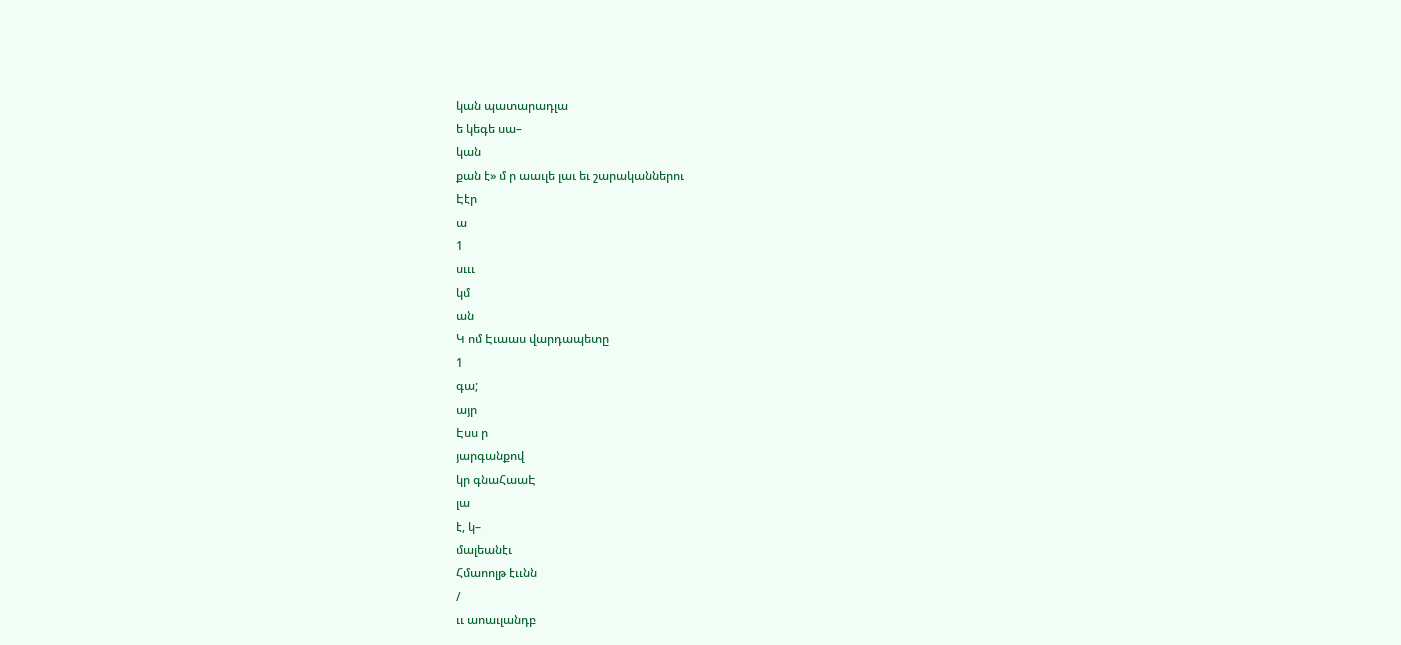կան պատարադլա
ե կեգե սա–
կան
քան է» մ ր աաւլե լաւ եւ շարականներու
Էէր
ա
1
սւււ
կմ
ան
Կ ոմ Էւաաս վարդապետը
1
գա;
այր
Էսս ր
յարգանքով
կր գնաՀաաԷ
լա
է, կ–
մալեանէւ
Հմաոոլթ էււնն
/
ււ աոաւլանդբ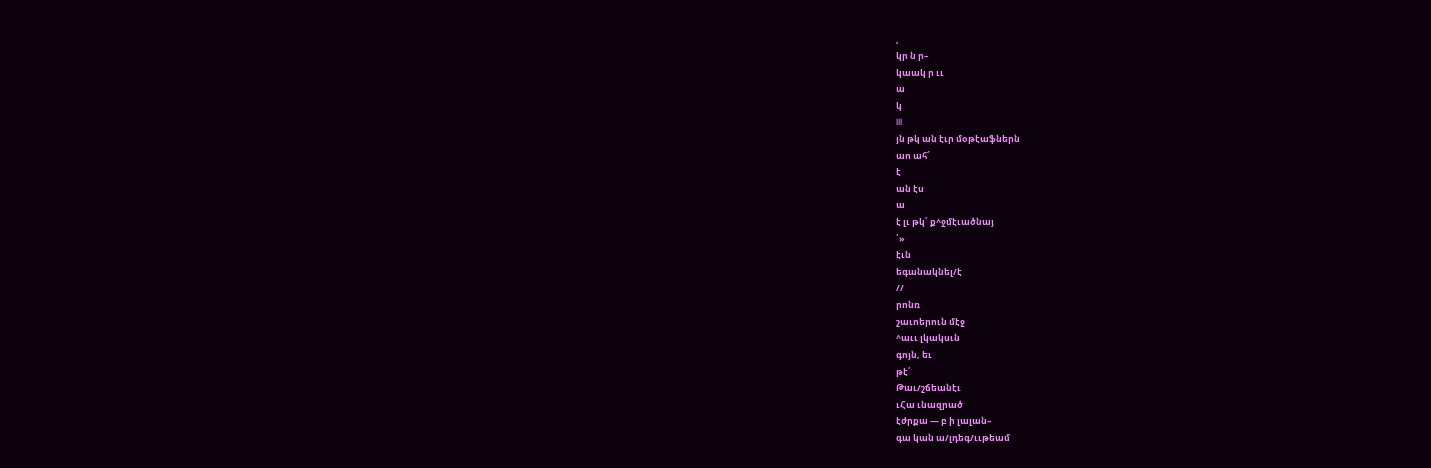,
կր ն ր–
կաակ ր ււ
ա
կ
III
յն թկ ան էւր մօթէաֆներն
աո ահ՜
է
ան էս
ա
է լւ թկ՛ ք^ջմէւածնայ
՝»
էւն
եգանակնել/է
//
րոնռ
շաւոերուն մէջ
^աււ լկակսւն
գոյն, եւ
թէ՛
Թաւ/շճեանէւ
ւՀա ւնազրած
էժրքա — բ ի լալան–
գա կան ա/լդեգ/ււթեամ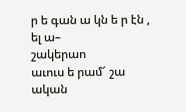ր ե գան ա կն ե ր էն , ել ա–
շակերաո
աւուս ե րամ՜ շա ական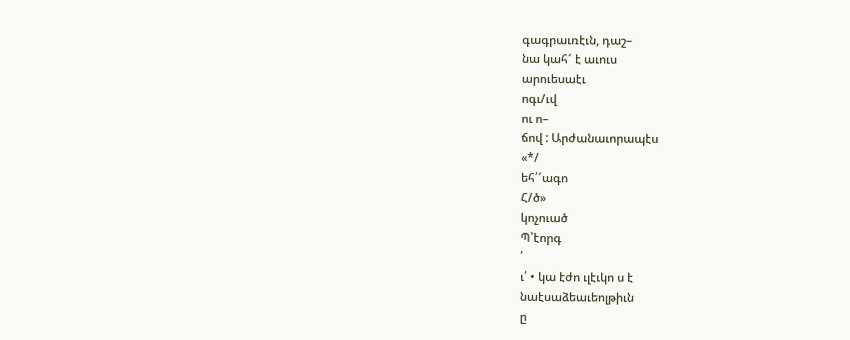գագրաւռէւն, դաշ–
նա կահ՜ է աւուս
արուեսաէւ
ոգւ/ւվ
ու ո–
ճով : Արժանաւորապէս
«*/
եհ՛՜ագո
Հ/ծ»
կոչուած
Պ՝էորգ
՛
ւ՛ • կա էժո ւլէւկո ս է
նաէսաձեաւեոլթիւն
ը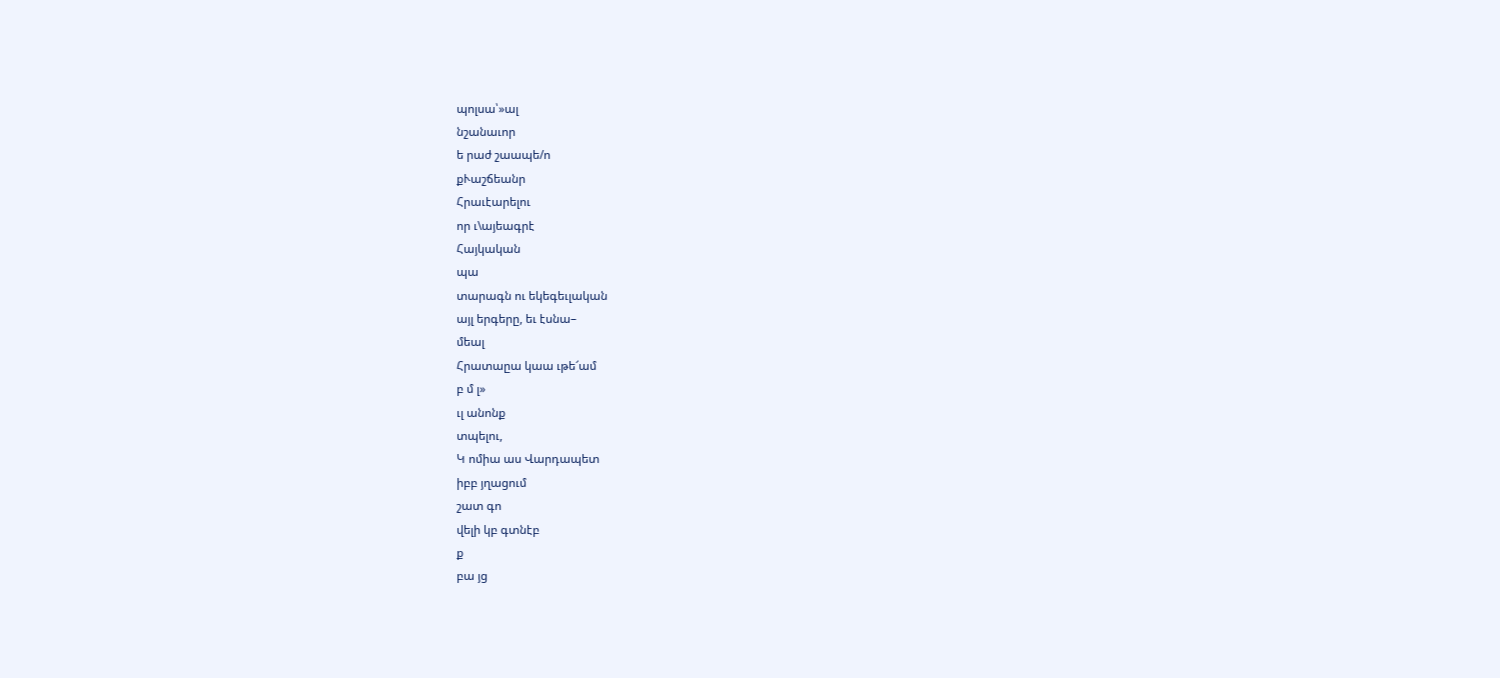պոլսա՝»ալ
նշանաւոր
ե րաժ շաապե/ո
քՒաշճեանր
Հրաւէարելու
որ ւ\այեագրէ
Հայկական
պա
տարագն ու եկեգեւլական
այլ երգերը, եւ էսնա–
մեալ
Հրատաըա կաա ւթե՜ամ
բ մ լ»
ւլ անոնք
տպելու,
Կ ոմիա աս Վարդապետ
իբբ յղացում
շատ գո
վելի կբ գտնէբ
ք
բա յց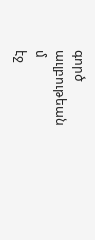գործ աւլբութեան
մ
էջ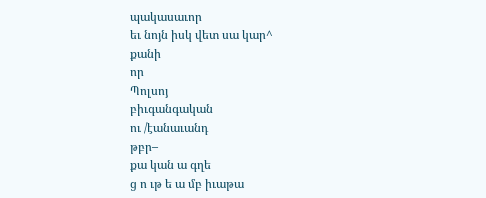պակասաւոր
եւ նոյն իսկ վետ սա կար^
քանի
որ
Պոլսոյ
բիւգանգական
ու /էանաւանդ
թբր–
քա կան ա գղե
ց ո ւթ ե ա մբ իւաթա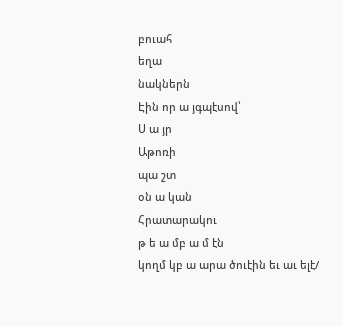բուահ
եղա
նակներն
Էին որ ա յգպէսով՝
Ս ա յր
Աթոռի
պա շտ
օն ա կան
Հրատարակու
թ ե ա մբ ա մ էն
կողմ կբ ա արա ծուէին եւ աւ ելէ/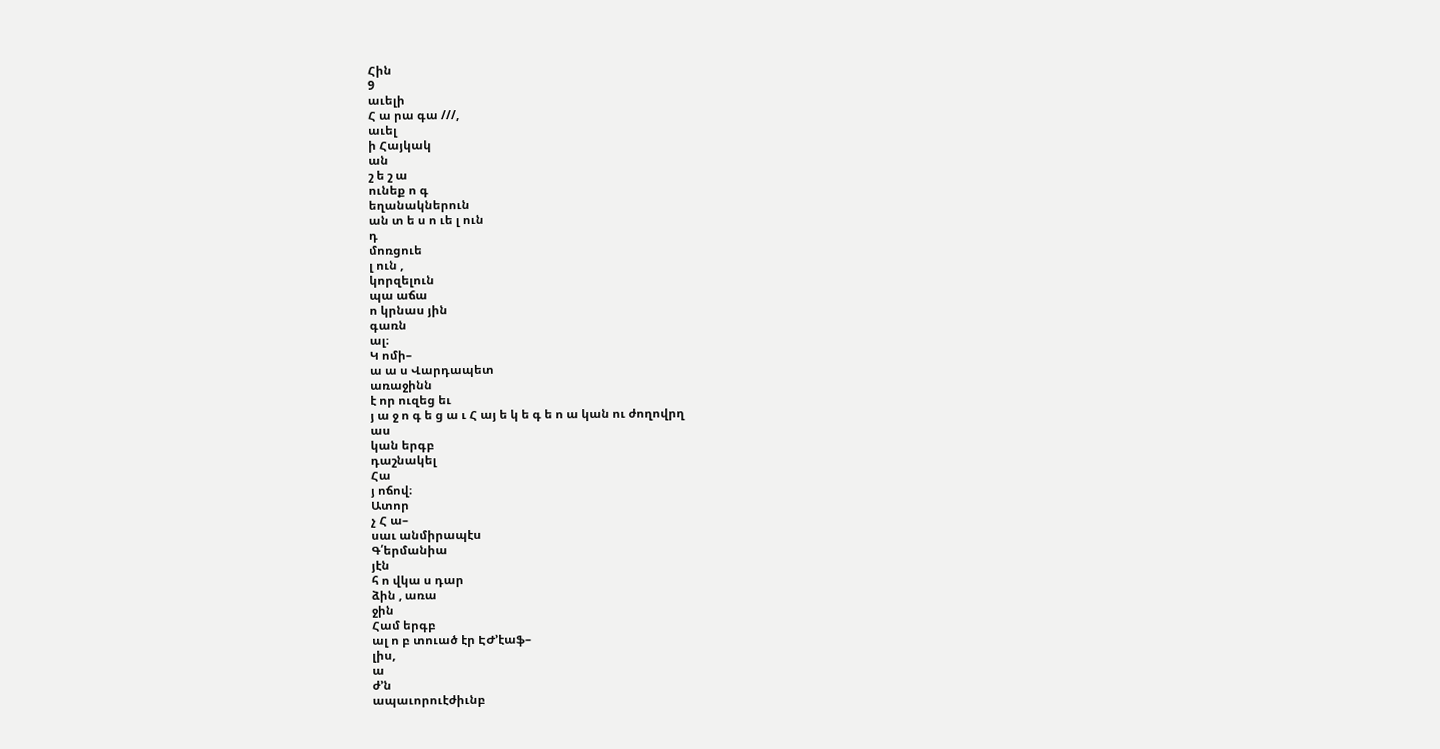Հին
9
աւելի
Հ ա րա գա ///,
աւել
ի Հայկակ
ան
շ ե շ ա
ունեք ո գ
եղանակներուն
ան տ ե ս ո ւե լ ուն
դ
մոռցուե
լ ուն ,
կորզելուն
պա աճա
ո կրնաս յին
գառն
ալ։
Կ ոմի–
ա ա ս Վարդապետ
առաջինն
է որ ուզեց եւ
յ ա ջ ո գ ե ց ա ւ Հ այ ե կ ե գ ե ո ա կան ու ժողովրղ
աս
կան երգբ
դաշնակել
Հա
յ ոճով։
Ատոր
չ Հ ա–
սաւ անմիրապէս
Գ՛երմանիա
յէն
հ ո վկա ս դար
ձին , առա
ջին
Համ երգբ
ալ ո բ տուած էր ԷԺ՚էաֆ–
լիս,
ա
ժ՚ն
ապաւորուէժիւնբ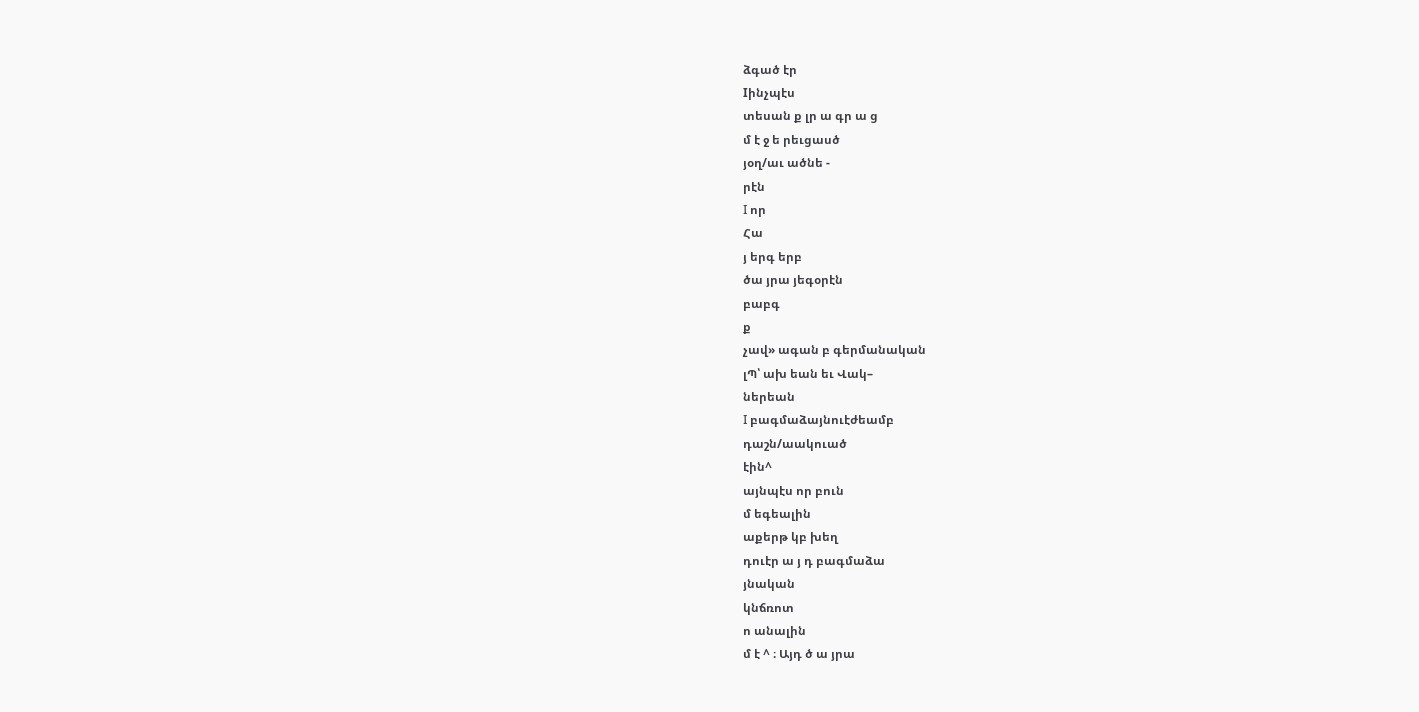ձգած էր
Iինչպէս
տեսան ք լր ա գր ա ց
մ է ջ ե րեւցասծ
յօղ/աւ ածնե -
րէն
I որ
Հա
յ երգ երբ
ծա յրա յեգօրէն
բաբգ
ք
չավ» ագան բ գերմանական
լՊ՝ ախ եան եւ Վակ–
ներեան
I բագմաձայնուէժեամբ
դաշն/աակուած
էին^
այնպէս որ բուն
մ եգեալին
աքերթ կբ խեղ
դուէր ա յ դ բագմաձա
յնական
կնճռոտ
ո անալին
մ է ^ ։ Այդ ծ ա յրա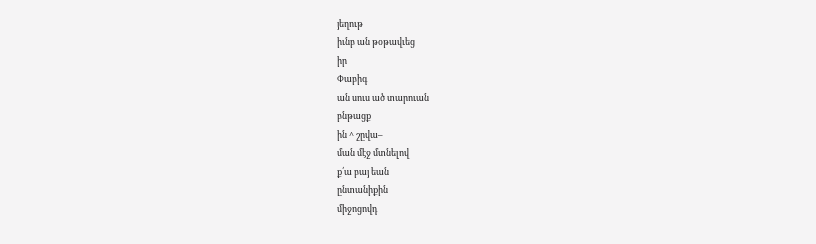յեղութ
իւնբ ան թօթավւեց
իր
Փաբիգ
ան սուս ած տարուան
բնթացք
ին ^ շըվա–
ման մէջ մտնելով
ք՛ա բայ եան
ընտանիքին
միջոցովդ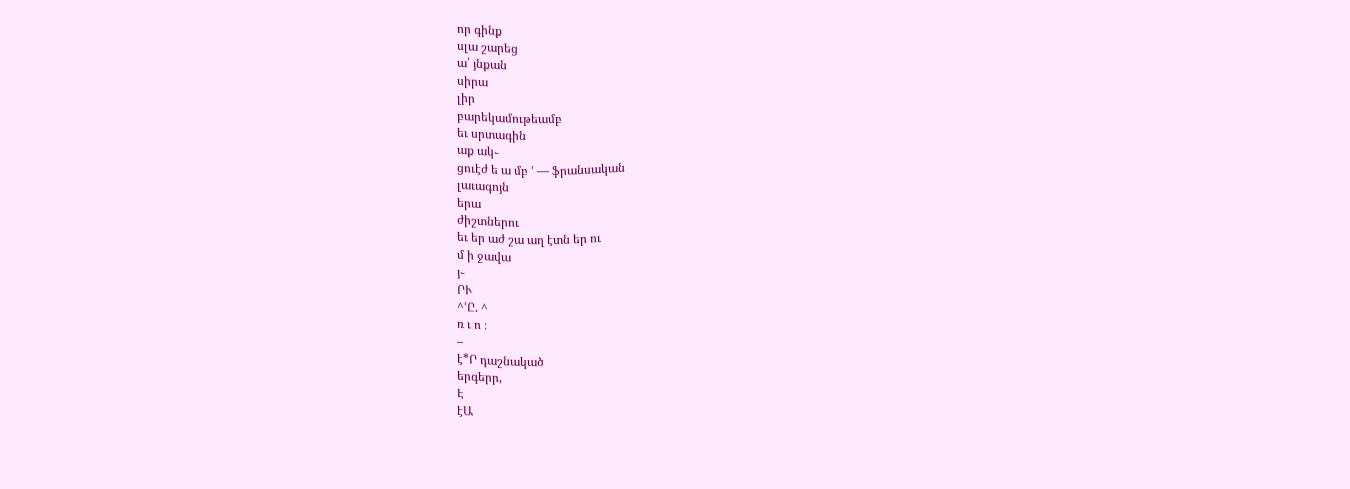որ գինք
սլա շարեց
ա՛ յնքան
սիրա
լիր
բարեկամութեամբ
եւ սրտագին
աք ակ֊
ցուէժ ե ա մբ ՚ — ֆրանսական
լաւագոյն
երա
ժիշտներու
եւ եր աժ շա աղ էտն եր ու
մ ի ջավա
յ֊
ՐՒ
^՚Ը. ^
ռ ւ ո ։
–
է*Ր դաշնակած
երգերր,
Է
էԱ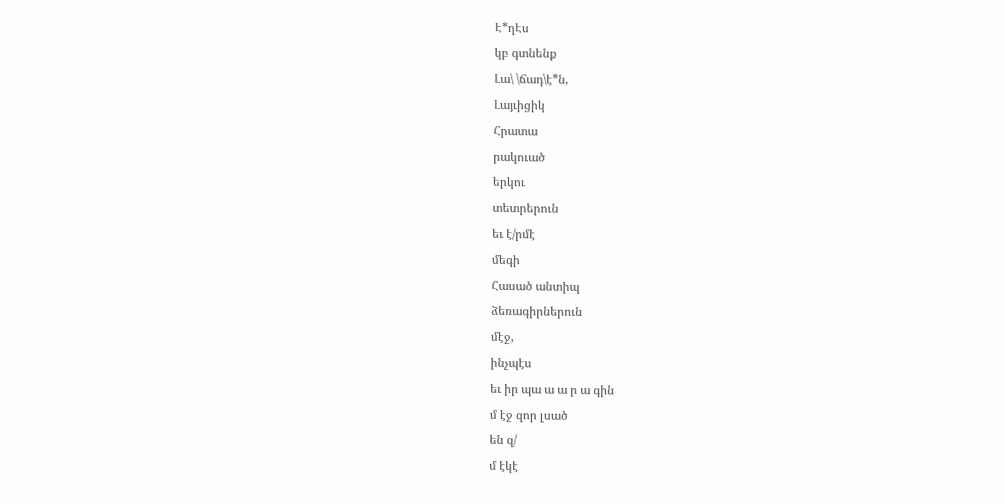Է*ղԷս
կբ գտնենք
Լա\ \ճադ\է*ն,
Լայւիցիկ
Հրատա
րակուած
երկու
տետրերուն
եւ է/րմէ
մեգի
Հասած անտիպ
ձեռագիրներուն
մէջ,
ինչպէս
եւ իր պա ա ա ր ա գին
մ էջ զոր լսած
են զ/
մ էկէ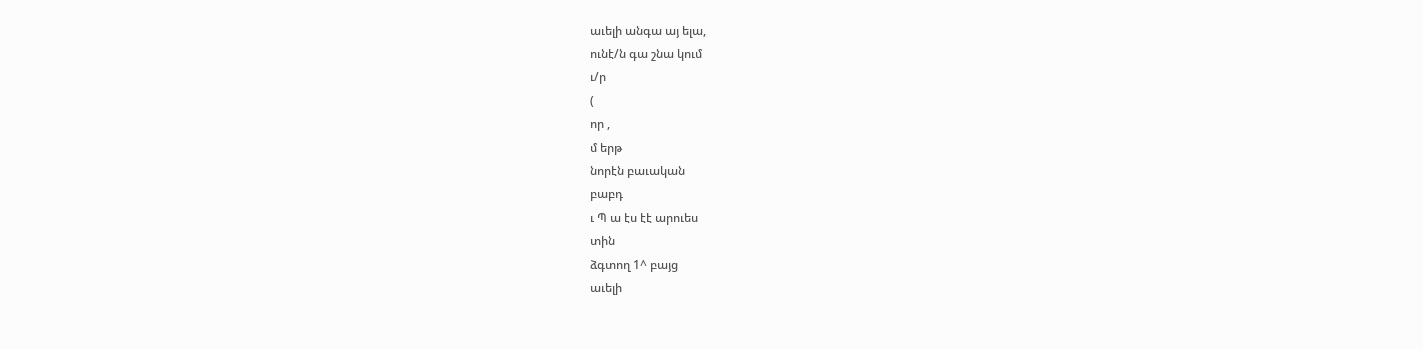աւելի անգա այ ելա,
ունէ/ն գա շնա կում
ւ/ր
(
որ ,
մ երթ
նորէն բաւական
բաբդ
ւ Պ ա էս էէ արուես
տին
ձգտող 1^ բայց
աւելի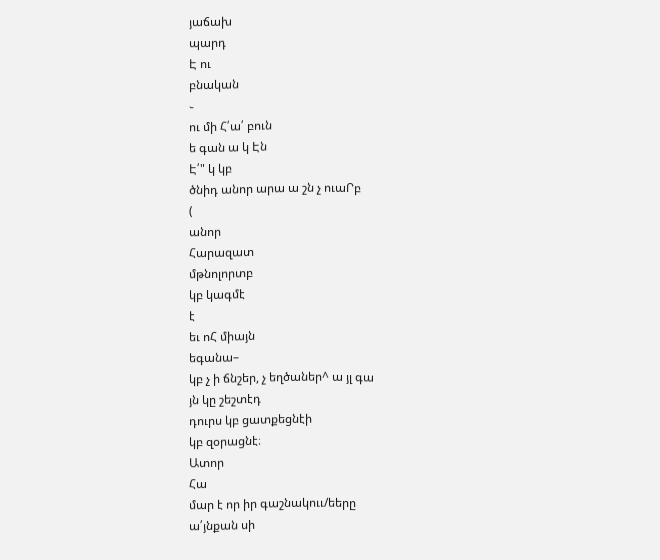յաճախ
պարդ
Է ու
բնական
֊
ու մի Հ՛ա՛ բուն
ե գան ա կ Էն
Է՛" կ կբ
ծնիդ անոր արա ա շն չ ուաՐբ
(
անոր
Հարազատ
մթնոլորտբ
կբ կագմէ
է
եւ ոՀ միայն
եգանա–
կբ չ ի ճնշեր, չ եղծաներ^ ա յլ գա
յն կը շեշտէդ
դուրս կբ ցատքեցնէի
կբ զօրացնէ։
Ատոր
Հա
մար է որ իր գաշնակոււ/եերը
ա՛յնքան սի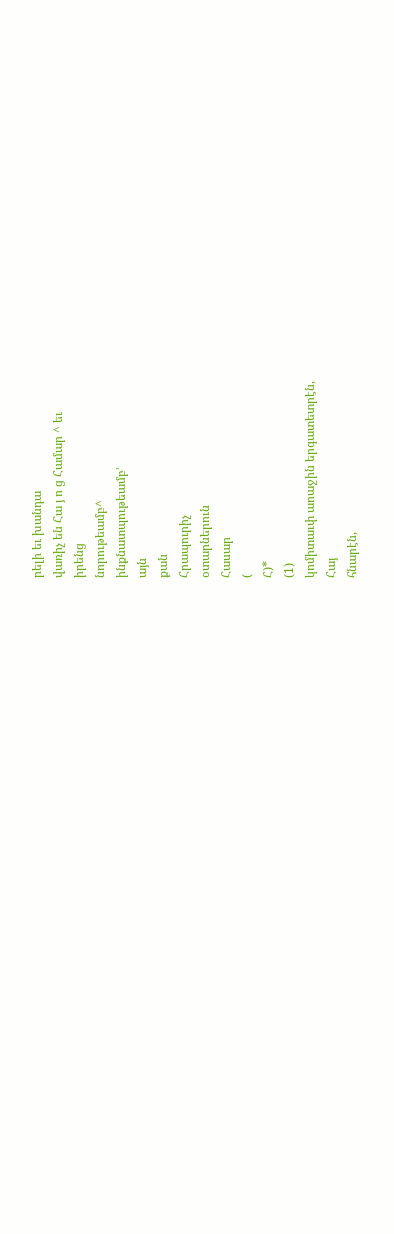րելի եւ խանդա
վառիչ են Հա յ ո ց Համար ^ եւ
իրենց
նորութեամբ^
ինքնատպութեամբ՚
այն
քան
Հրապուրիչ
օտարներուն
Հասար
(
Հ)*
(1)
կոմիտաւփ աոաջին երգատետրէն,
Հայ
հնարէն,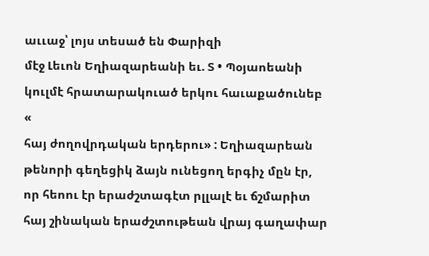աււաջ՝ լոյս տեսած են Փարիզի
մէջ Լեւոն Եղիազարեանի եւ. Տ • Պօյաոեանի
կուլմէ հրատարակուած երկու հաւաքածունեբ
«
հայ ժողովրդական երդերու» : Եղիազարեան
թենորի գեղեցիկ ձայն ունեցող երգիչ մըն էր,
որ հեոու էր երաժշտագէտ րլլալէ եւ ճշմարիտ
հայ շինական երաժշտութեան վրայ գաղափար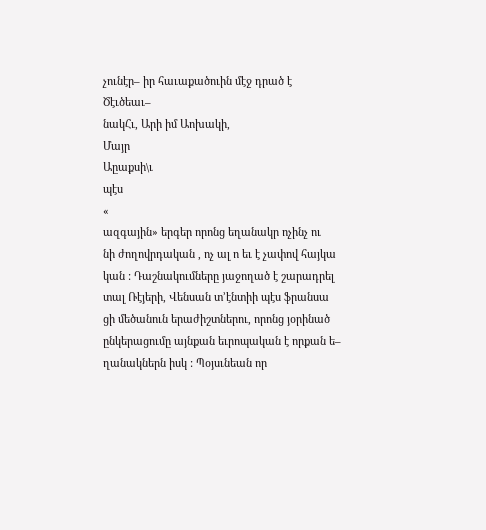չունէր– իր հաւաքածուին մէջ դրած է
Ծէւծեաւ–
նակՀւ, Արի իմ Աոխակի,
Մայր
Աըաքսի\ւ
պէս
«
ազգային» երգեր որոնց եղանակր ոչինչ ու
նի ժողովրդական , ոչ ալ ո եւ է չափով հայկա
կան : Դաշնակումները յաջողած է շարադրել
տալ Ռէյերի, Վենսան տ՚էնտիի պէս ֆրանսա
ցի մեծանուն երաժիշտներու, որոնց յօրինած
ընկերացումը այնքան եւրոպական է որքան ե–
ղանակներն իսկ : Պօյսւնեան որ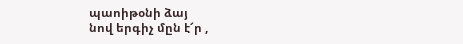պաոիթօնի ձայ
նով երգիչ մըն է՜ր ,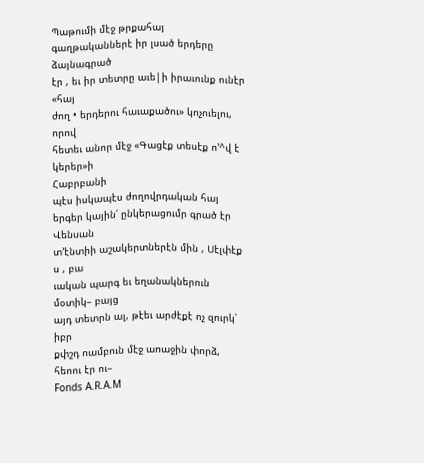Պաթումի մէջ թրքահայ
գաղթականներէ իր լսած երդերը ձայնագրած
էր , եւ իր տետրը աւե|ի իրաւունք ունէր «հայ
ժող • երդերու հաւաքածու» կոչուելու, որով
հետեւ անոր մէջ «Գացէք տեսէք ո՚^վ է կերեր»ի
Հաբրբանի
պէս իսկապէս ժողովրդական հայ
երգեր կային՛ ընկերացումր գրած էր Վենսան
տ՚էնտիի աշակերտներէն մին , Սէլփէք ս , բա
ւական պարգ եւ եղանակներուն մօտիկ– բայց
այդ տետրն ալ, թէեւ արժէքէ ոչ զուրկ՝ իբր
քփշդ ոամբուն մէջ աոաջին փորձ, հեոու էր ու–
Fonds A.R.A.M